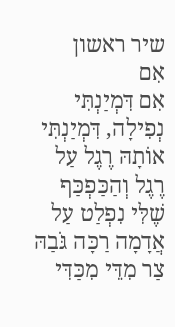שיר ראשון
אִם
אִם דִּמְיַנְתִּי נְפִילָה, דִּמְיַנְתִּי אוֹתָהּ רֶגֶל עַל רֶגֶל וְהַכַּפְכַּף שֶׁלִּי נִפְלַט עַל אֲדָמָה רַכָּה גֹּבַהּ צַר מִדֵּי מִכַּדִּי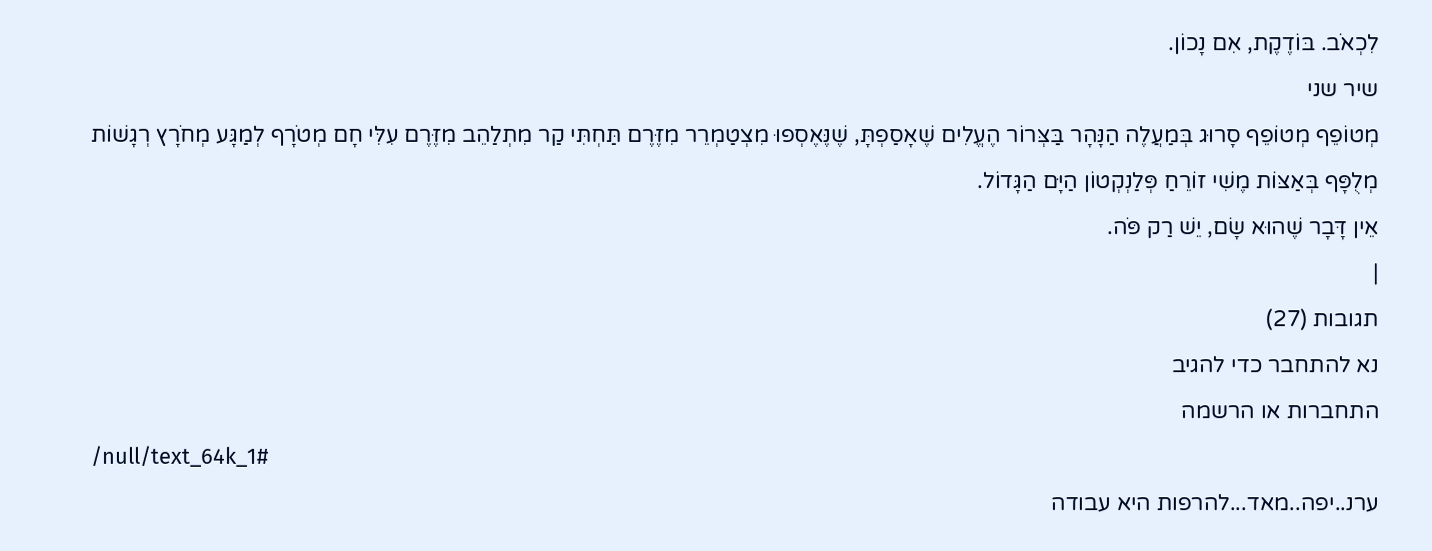לִכְאֹב. בּוֹדֶקֶת, אִם נָכוֹן.
שיר שני
מְטוֹפֵף מְטוֹפֵף סָרוּג בְּמַעֲלֶה הַנָּהָר בַּצְּרוֹר הֶעֱלִים שֶׁאָסַפְתָּ, שֶׁנֶּאֶסְפוּ מִצְטַמְרֵר מִזֶּרֶם תַּחְתִּי קַר מִתְלַהֵב מִזֶּרֶם עִלִּי חָם מְטֹרָף לְמַגָּע מְחֹרָץ רְגָשׁוֹת מְלֻפָּף בְּאַצּוֹת מֶשִׁי זוֹרֵחַ פְּלַנְקְטוֹן הַיָּם הַגָּדוֹל.
אֵין דָּבָר שֶׁהוּא שָׂם, יֵשׁ רַק פֹּה.
|
תגובות (27)
נא להתחבר כדי להגיב
התחברות או הרשמה
/null/text_64k_1#
ערנ..יפה..מאד...להרפות היא עבודה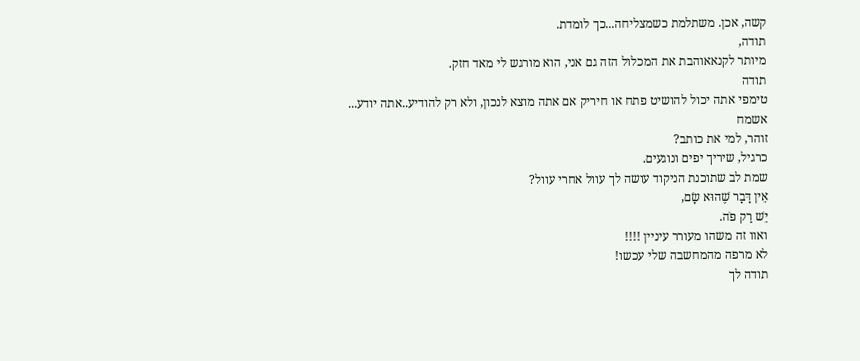קשה, אכן. משתלמת כשמצליחה...כך לומדת.
תודה,
מיותר לקנאאוהבת את המכלול הזה גם אני, הוא מורגש לי מאד חזק.
תודה
טימפי אתה יכול להושיט פתח או חיריק אם אתה מוצא לנכון, ולא רק להודיע..אתה יודע... אשמח
זוהר, למי את כותב?
כרגיל, שיריך יפים ונוגעים.
שמת לב שתוכנת הניקוד עושה לך עוול אחרי עוול?
אֵין דָּבָר שֶׁהוּא שָׂם,
יֵשׁ רַק פֹּה.
ואוו זה משהו מעורר עיניין !!!!
לא מרפה מהמחשבה שלי עכשו!
תודה לך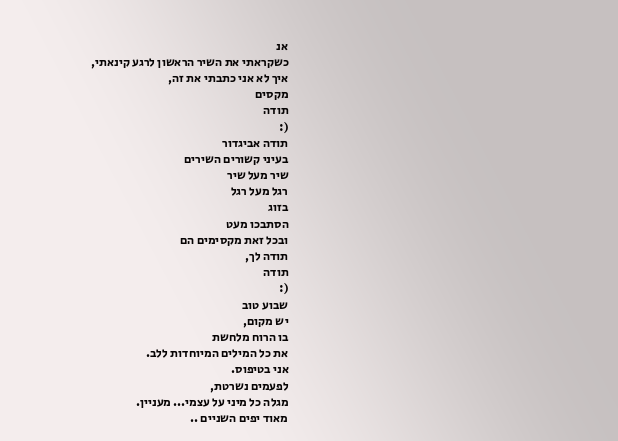אנ
כשקראתי את השיר הראשון לרגע קינאתי,
איך לא אני כתבתי את זה,
מקסים
תודה
(:
תודה אביגדור
בעיני קשורים השירים
שיר מעל שיר
רגל מעל רגל
בזוג
הסתבכו מעט
ובכל זאת מקסימים הם
תודה לך,
תודה
(:
שבוע טוב
יש מקום,
בו הרוח מלחשת
את כל המילים המיוחדות ללב.
אני בטיפוס.
לפעמים נשרטת,
מגלה כל מיני על עצמי... מעניין.
מאוד יפים השניים ..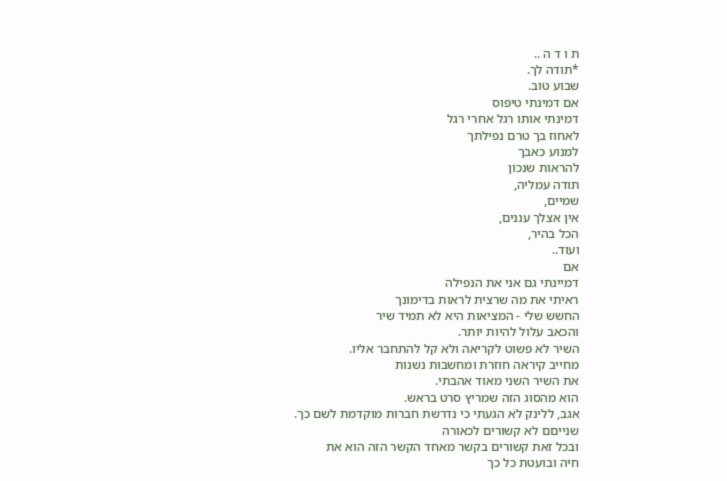ת ו ד ה ..
*תודה לך.
שבוע טוב.
אם דמינתי טיפוס
דמינתי אותו רגל אחרי רגל
לאחוז בך טרם נפילתך
למנוע כאבך
להראות שנכון
תודה עמליה,
שמיים,
אין אצלך עננים,
הכל בהיר,
ועוד..
אם
דמיינתי גם אני את הנפילה
ראיתי את מה שרצית לראות בדימונך
החשש שלי - המציאות היא לא תמיד שיר
והכאב עלול להיות יותר.
השיר לא פשוט לקריאה ולא קל להתחבר אליו.
מחייב קיראה חוזרת ומחשבות נשנות
את השיר השני מאוד אהבתי.
הוא מהסוג הזה שמריץ סרט בראש.
אגב, ללינק לא הגעתי כי נדרשת חברות מוקדמת לשם כך.
שנייםם לא קשורים לכאורה
ובכל זאת קשורים בקשר מאחד הקשר הזה הוא את
חיה ובועטת כל כך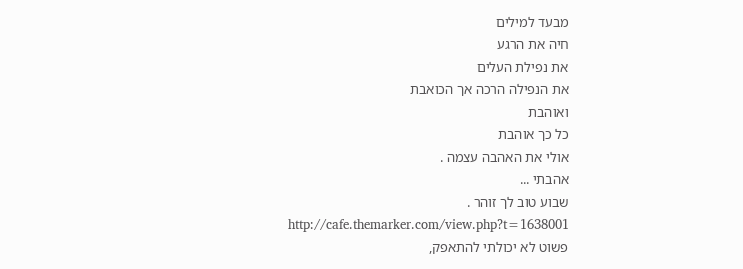מבעד למילים
חיה את הרגע
את נפילת העלים
את הנפילה הרכה אך הכואבת
ואוהבת
כל כך אוהבת
אולי את האהבה עצמה .
אהבתי ...
שבוע טוב לך זוהר .
http://cafe.themarker.com/view.php?t=1638001
פשוט לא יכולתי להתאפק,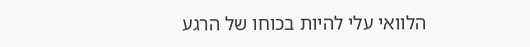הלוואי עלי להיות בכוחו של הרגע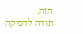הזה.
תודה לדסיקה